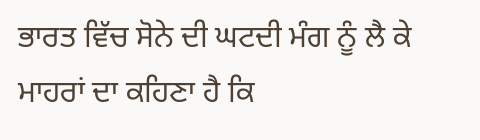ਭਾਰਤ ਵਿੱਚ ਸੋਨੇ ਦੀ ਘਟਦੀ ਮੰਗ ਨੂੰ ਲੈ ਕੇ ਮਾਹਰਾਂ ਦਾ ਕਹਿਣਾ ਹੈ ਕਿ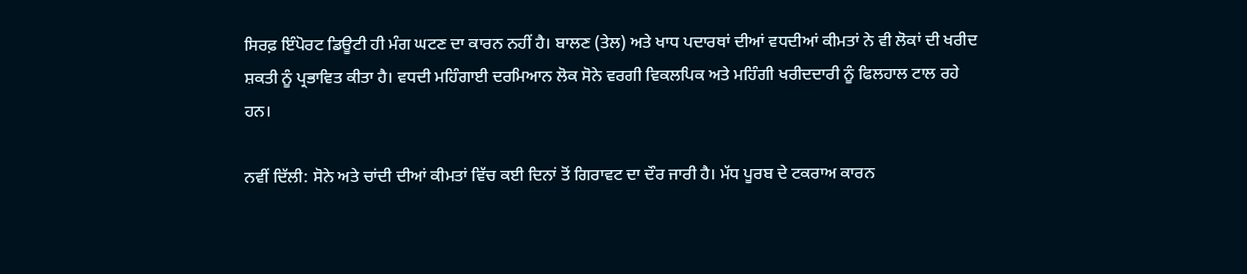ਸਿਰਫ਼ ਇੰਪੋਰਟ ਡਿਊਟੀ ਹੀ ਮੰਗ ਘਟਣ ਦਾ ਕਾਰਨ ਨਹੀਂ ਹੈ। ਬਾਲਣ (ਤੇਲ) ਅਤੇ ਖਾਧ ਪਦਾਰਥਾਂ ਦੀਆਂ ਵਧਦੀਆਂ ਕੀਮਤਾਂ ਨੇ ਵੀ ਲੋਕਾਂ ਦੀ ਖਰੀਦ ਸ਼ਕਤੀ ਨੂੰ ਪ੍ਰਭਾਵਿਤ ਕੀਤਾ ਹੈ। ਵਧਦੀ ਮਹਿੰਗਾਈ ਦਰਮਿਆਨ ਲੋਕ ਸੋਨੇ ਵਰਗੀ ਵਿਕਲਪਿਕ ਅਤੇ ਮਹਿੰਗੀ ਖਰੀਦਦਾਰੀ ਨੂੰ ਫਿਲਹਾਲ ਟਾਲ ਰਹੇ ਹਨ।

ਨਵੀਂ ਦਿੱਲੀ: ਸੋਨੇ ਅਤੇ ਚਾਂਦੀ ਦੀਆਂ ਕੀਮਤਾਂ ਵਿੱਚ ਕਈ ਦਿਨਾਂ ਤੋਂ ਗਿਰਾਵਟ ਦਾ ਦੌਰ ਜਾਰੀ ਹੈ। ਮੱਧ ਪੂਰਬ ਦੇ ਟਕਰਾਅ ਕਾਰਨ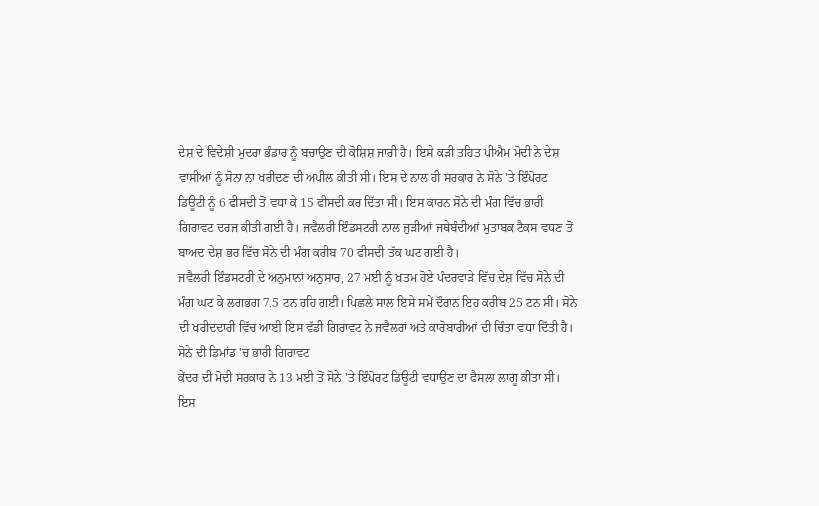ਦੇਸ਼ ਦੇ ਵਿਦੇਸ਼ੀ ਮੁਦਰਾ ਭੰਡਾਰ ਨੂੰ ਬਚਾਉਣ ਦੀ ਕੋਸ਼ਿਸ਼ ਜਾਰੀ ਹੈ। ਇਸੇ ਕੜੀ ਤਹਿਤ ਪੀਐਮ ਮੋਦੀ ਨੇ ਦੇਸ਼ ਵਾਸੀਆਂ ਨੂੰ ਸੋਨਾ ਨਾ ਖਰੀਦਣ ਦੀ ਅਪੀਲ ਕੀਤੀ ਸੀ। ਇਸ ਦੇ ਨਾਲ ਹੀ ਸਰਕਾਰ ਨੇ ਸੋਨੇ 'ਤੇ ਇੰਪੋਰਟ ਡਿਊਟੀ ਨੂੰ 6 ਫੀਸਦੀ ਤੋਂ ਵਧਾ ਕੇ 15 ਫੀਸਦੀ ਕਰ ਦਿੱਤਾ ਸੀ। ਇਸ ਕਾਰਨ ਸੋਨੇ ਦੀ ਮੰਗ ਵਿੱਚ ਭਾਰੀ ਗਿਰਾਵਟ ਦਰਜ ਕੀਤੀ ਗਈ ਹੈ। ਜਵੈਲਰੀ ਇੰਡਸਟਰੀ ਨਾਲ ਜੁੜੀਆਂ ਜਥੇਬੰਦੀਆਂ ਮੁਤਾਬਕ ਟੈਕਸ ਵਧਣ ਤੋਂ ਬਾਅਦ ਦੇਸ਼ ਭਰ ਵਿੱਚ ਸੋਨੇ ਦੀ ਮੰਗ ਕਰੀਬ 70 ਫੀਸਦੀ ਤੱਕ ਘਟ ਗਈ ਹੈ।
ਜਵੈਲਰੀ ਇੰਡਸਟਰੀ ਦੇ ਅਨੁਮਾਨਾਂ ਅਨੁਸਾਰ, 27 ਮਈ ਨੂੰ ਖ਼ਤਮ ਹੋਏ ਪੰਦਰਵਾੜੇ ਵਿੱਚ ਦੇਸ਼ ਵਿੱਚ ਸੋਨੇ ਦੀ ਮੰਗ ਘਟ ਕੇ ਲਗਭਗ 7.5 ਟਨ ਰਹਿ ਗਈ। ਪਿਛਲੇ ਸਾਲ ਇਸੇ ਸਮੇਂ ਦੌਰਾਨ ਇਹ ਕਰੀਬ 25 ਟਨ ਸੀ। ਸੋਨੇ ਦੀ ਖਰੀਦਦਾਰੀ ਵਿੱਚ ਆਈ ਇਸ ਵੱਡੀ ਗਿਰਾਵਟ ਨੇ ਜਵੈਲਰਾਂ ਅਤੇ ਕਾਰੋਬਾਰੀਆਂ ਦੀ ਚਿੰਤਾ ਵਧਾ ਦਿੱਤੀ ਹੈ।
ਸੋਨੇ ਦੀ ਡਿਮਾਂਡ 'ਚ ਭਾਰੀ ਗਿਰਾਵਟ
ਕੇਂਦਰ ਦੀ ਮੋਦੀ ਸਰਕਾਰ ਨੇ 13 ਮਈ ਤੋਂ ਸੋਨੇ 'ਤੇ ਇੰਪੋਰਟ ਡਿਊਟੀ ਵਧਾਉਣ ਦਾ ਫੈਸਲਾ ਲਾਗੂ ਕੀਤਾ ਸੀ। ਇਸ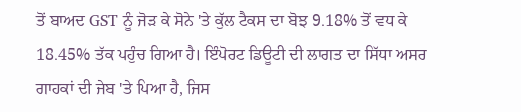ਤੋਂ ਬਾਅਦ GST ਨੂੰ ਜੋੜ ਕੇ ਸੋਨੇ 'ਤੇ ਕੁੱਲ ਟੈਕਸ ਦਾ ਬੋਝ 9.18% ਤੋਂ ਵਧ ਕੇ 18.45% ਤੱਕ ਪਹੁੰਚ ਗਿਆ ਹੈ। ਇੰਪੋਰਟ ਡਿਊਟੀ ਦੀ ਲਾਗਤ ਦਾ ਸਿੱਧਾ ਅਸਰ ਗਾਹਕਾਂ ਦੀ ਜੇਬ 'ਤੇ ਪਿਆ ਹੈ, ਜਿਸ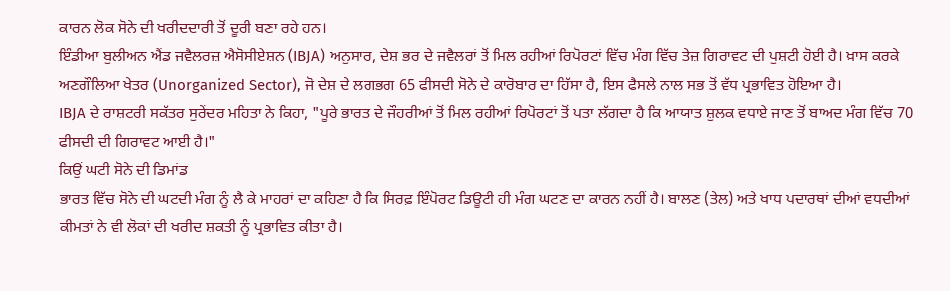ਕਾਰਨ ਲੋਕ ਸੋਨੇ ਦੀ ਖਰੀਦਦਾਰੀ ਤੋਂ ਦੂਰੀ ਬਣਾ ਰਹੇ ਹਨ।
ਇੰਡੀਆ ਬੁਲੀਅਨ ਐਂਡ ਜਵੈਲਰਜ਼ ਐਸੋਸੀਏਸ਼ਨ (IBJA) ਅਨੁਸਾਰ, ਦੇਸ਼ ਭਰ ਦੇ ਜਵੈਲਰਾਂ ਤੋਂ ਮਿਲ ਰਹੀਆਂ ਰਿਪੋਰਟਾਂ ਵਿੱਚ ਮੰਗ ਵਿੱਚ ਤੇਜ਼ ਗਿਰਾਵਟ ਦੀ ਪੁਸ਼ਟੀ ਹੋਈ ਹੈ। ਖ਼ਾਸ ਕਰਕੇ ਅਣਗੌਲਿਆ ਖੇਤਰ (Unorganized Sector), ਜੋ ਦੇਸ਼ ਦੇ ਲਗਭਗ 65 ਫੀਸਦੀ ਸੋਨੇ ਦੇ ਕਾਰੋਬਾਰ ਦਾ ਹਿੱਸਾ ਹੈ, ਇਸ ਫੈਸਲੇ ਨਾਲ ਸਭ ਤੋਂ ਵੱਧ ਪ੍ਰਭਾਵਿਤ ਹੋਇਆ ਹੈ।
IBJA ਦੇ ਰਾਸ਼ਟਰੀ ਸਕੱਤਰ ਸੁਰੇਂਦਰ ਮਹਿਤਾ ਨੇ ਕਿਹਾ, "ਪੂਰੇ ਭਾਰਤ ਦੇ ਜੌਹਰੀਆਂ ਤੋਂ ਮਿਲ ਰਹੀਆਂ ਰਿਪੋਰਟਾਂ ਤੋਂ ਪਤਾ ਲੱਗਦਾ ਹੈ ਕਿ ਆਯਾਤ ਸ਼ੁਲਕ ਵਧਾਏ ਜਾਣ ਤੋਂ ਬਾਅਦ ਮੰਗ ਵਿੱਚ 70 ਫੀਸਦੀ ਦੀ ਗਿਰਾਵਟ ਆਈ ਹੈ।"
ਕਿਉਂ ਘਟੀ ਸੋਨੇ ਦੀ ਡਿਮਾਂਡ
ਭਾਰਤ ਵਿੱਚ ਸੋਨੇ ਦੀ ਘਟਦੀ ਮੰਗ ਨੂੰ ਲੈ ਕੇ ਮਾਹਰਾਂ ਦਾ ਕਹਿਣਾ ਹੈ ਕਿ ਸਿਰਫ਼ ਇੰਪੋਰਟ ਡਿਊਟੀ ਹੀ ਮੰਗ ਘਟਣ ਦਾ ਕਾਰਨ ਨਹੀਂ ਹੈ। ਬਾਲਣ (ਤੇਲ) ਅਤੇ ਖਾਧ ਪਦਾਰਥਾਂ ਦੀਆਂ ਵਧਦੀਆਂ ਕੀਮਤਾਂ ਨੇ ਵੀ ਲੋਕਾਂ ਦੀ ਖਰੀਦ ਸ਼ਕਤੀ ਨੂੰ ਪ੍ਰਭਾਵਿਤ ਕੀਤਾ ਹੈ।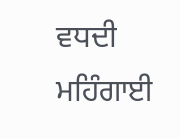ਵਧਦੀ ਮਹਿੰਗਾਈ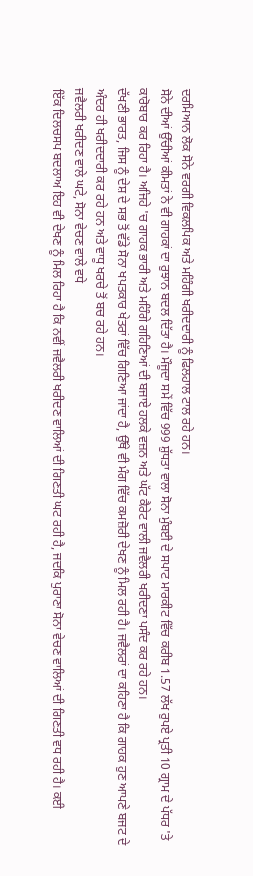ਦਰਮਿਆਨ ਲੋਕ ਸੋਨੇ ਵਰਗੀ ਵਿਕਲਪਿਕ ਅਤੇ ਮਹਿੰਗੀ ਖਰੀਦਦਾਰੀ ਨੂੰ ਫਿਲਹਾਲ ਟਾਲ ਰਹੇ ਹਨ।
ਸੋਨੇ ਦੀਆਂ ਉੱਚੀਆਂ ਕੀਮਤਾਂ ਨੇ ਵੀ ਗਾਹਕਾਂ ਦਾ ਰੁਝਾਨ ਬਦਲ ਦਿੱਤਾ ਹੈ। ਮੌਜੂਦਾ ਸਮੇਂ ਵਿੱਚ 999 ਸ਼ੁੱਧਤਾ ਵਾਲਾ ਸੋਨਾ ਮੁੰਬਈ ਦੇ ਸਪਾਟ ਮਾਰਕੀਟ ਵਿੱਚ ਕਰੀਬ 1.57 ਲੱਖ ਰੁਪਏ ਪ੍ਰਤੀ 10 ਗ੍ਰਾਮ ਦੇ ਪੱਧਰ 'ਤੇ ਕਾਰੋਬਾਰ ਕਰ ਰਿਹਾ ਹੈ। ਅਜਿਹੇ 'ਚ ਗਾਹਕ ਭਾਰੀ ਅਤੇ ਮਹਿੰਗੇ ਗਹਿਣਿਆਂ ਦੀ ਬਜਾਏ ਹਲਕੇ ਵਜ਼ਨ ਅਤੇ ਘੱਟ ਕੈਰੇਟ ਵਾਲੀ ਜਵੈਲਰੀ ਖਰੀਦਣਾ ਪਸੰਦ ਕਰ ਰਹੇ ਹਨ।
ਦੱਖਣੀ ਭਾਰਤ, ਜਿਸ ਨੂੰ ਦੇਸ਼ ਦੇ ਸਭ ਤੋਂ ਵੱਡੇ ਸੋਨਾ ਖਪਤਕਾਰ ਖੇਤਰਾਂ ਵਿੱਚ ਗਿਣਿਆ ਜਾਂਦਾ ਹੈ, ਉੱਥੇ ਵੀ ਮੰਗ ਵਿੱਚ ਕਮਜ਼ੋਰੀ ਦੇਖਣ ਨੂੰ ਮਿਲ ਰਹੀ ਹੈ। ਜਵੈਲਰਾਂ ਦਾ ਕਹਿਣਾ ਹੈ ਕਿ ਗਾਹਕ ਹੁਣ ਆਪਣੇ ਬਜਟ ਦੇ ਅੰਦਰ ਹੀ ਖਰੀਦਦਾਰੀ ਕਰ ਰਹੇ ਹਨ ਅਤੇ ਵਾਧੂ ਖਰਚੇ ਤੋਂ ਬਚ ਰਹੇ ਹਨ।
ਜਵੈਲਰੀ ਖਰੀਦਣ ਵਾਲੇ ਘਟੇ, ਸੋਨਾ ਵੇਚਣ ਵਾਲੇ ਵਧੇ
ਇੱਕ ਦਿਲਚਸਪ ਬਦਲਾਅ ਇਹ ਵੀ ਦੇਖਣ ਨੂੰ ਮਿਲ ਰਿਹਾ ਹੈ ਕਿ ਨਵੀਂ ਜਵੈਲਰੀ ਖਰੀਦਣ ਵਾਲਿਆਂ ਦੀ ਗਿਣਤੀ ਘਟ ਰਹੀ ਹੈ, ਜਦਕਿ ਪੁਰਾਣਾ ਸੋਨਾ ਵੇਚਣ ਵਾਲਿਆਂ ਦੀ ਗਿਣਤੀ ਵਧ ਰਹੀ ਹੈ। ਕਈ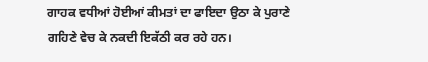ਗਾਹਕ ਵਧੀਆਂ ਹੋਈਆਂ ਕੀਮਤਾਂ ਦਾ ਫਾਇਦਾ ਉਠਾ ਕੇ ਪੁਰਾਣੇ ਗਹਿਣੇ ਵੇਚ ਕੇ ਨਕਦੀ ਇਕੱਠੀ ਕਰ ਰਹੇ ਹਨ।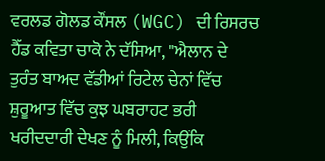ਵਰਲਡ ਗੋਲਡ ਕੌਂਸਲ (WGC) ਦੀ ਰਿਸਰਚ ਹੈੱਡ ਕਵਿਤਾ ਚਾਕੋ ਨੇ ਦੱਸਿਆ, "ਐਲਾਨ ਦੇ ਤੁਰੰਤ ਬਾਅਦ ਵੱਡੀਆਂ ਰਿਟੇਲ ਚੇਨਾਂ ਵਿੱਚ ਸ਼ੁਰੂਆਤ ਵਿੱਚ ਕੁਝ ਘਬਰਾਹਟ ਭਰੀ ਖਰੀਦਦਾਰੀ ਦੇਖਣ ਨੂੰ ਮਿਲੀ, ਕਿਉਂਕਿ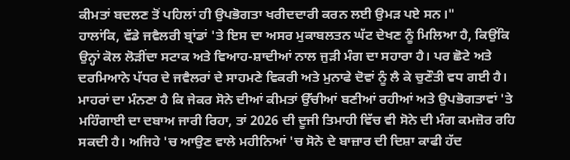ਕੀਮਤਾਂ ਬਦਲਣ ਤੋਂ ਪਹਿਲਾਂ ਹੀ ਉਪਭੋਗਤਾ ਖਰੀਦਦਾਰੀ ਕਰਨ ਲਈ ਉਮੜ ਪਏ ਸਨ।"
ਹਾਲਾਂਕਿ, ਵੱਡੇ ਜਵੈਲਰੀ ਬ੍ਰਾਂਡਾਂ 'ਤੇ ਇਸ ਦਾ ਅਸਰ ਮੁਕਾਬਲਤਨ ਘੱਟ ਦੇਖਣ ਨੂੰ ਮਿਲਿਆ ਹੈ, ਕਿਉਂਕਿ ਉਨ੍ਹਾਂ ਕੋਲ ਲੋੜੀਂਦਾ ਸਟਾਕ ਅਤੇ ਵਿਆਹ-ਸ਼ਾਦੀਆਂ ਨਾਲ ਜੁੜੀ ਮੰਗ ਦਾ ਸਹਾਰਾ ਹੈ। ਪਰ ਛੋਟੇ ਅਤੇ ਦਰਮਿਆਨੇ ਪੱਧਰ ਦੇ ਜਵੈਲਰਾਂ ਦੇ ਸਾਹਮਣੇ ਵਿਕਰੀ ਅਤੇ ਮੁਨਾਫੇ ਦੋਵਾਂ ਨੂੰ ਲੈ ਕੇ ਚੁਣੌਤੀ ਵਧ ਗਈ ਹੈ।
ਮਾਹਰਾਂ ਦਾ ਮੰਨਣਾ ਹੈ ਕਿ ਜੇਕਰ ਸੋਨੇ ਦੀਆਂ ਕੀਮਤਾਂ ਉੱਚੀਆਂ ਬਣੀਆਂ ਰਹੀਆਂ ਅਤੇ ਉਪਭੋਗਤਾਵਾਂ 'ਤੇ ਮਹਿੰਗਾਈ ਦਾ ਦਬਾਅ ਜਾਰੀ ਰਿਹਾ, ਤਾਂ 2026 ਦੀ ਦੂਜੀ ਤਿਮਾਹੀ ਵਿੱਚ ਵੀ ਸੋਨੇ ਦੀ ਮੰਗ ਕਮਜ਼ੋਰ ਰਹਿ ਸਕਦੀ ਹੈ। ਅਜਿਹੇ 'ਚ ਆਉਣ ਵਾਲੇ ਮਹੀਨਿਆਂ 'ਚ ਸੋਨੇ ਦੇ ਬਾਜ਼ਾਰ ਦੀ ਦਿਸ਼ਾ ਕਾਫੀ ਹੱਦ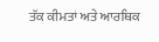ਤੱਕ ਕੀਮਤਾਂ ਅਤੇ ਆਰਥਿਕ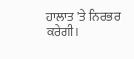ਹਾਲਾਤ 'ਤੇ ਨਿਰਭਰ ਕਰੇਗੀ।